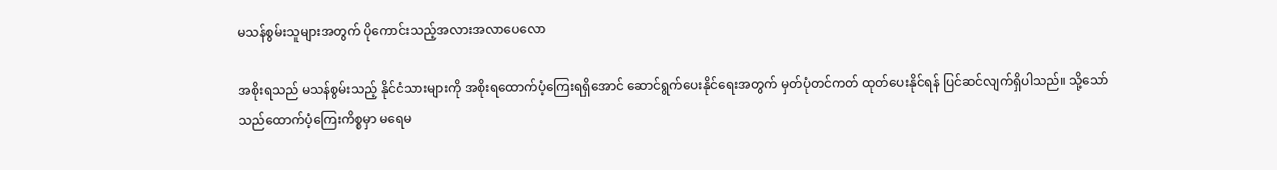မသန်စွမ်းသူများအတွက် ပိုကောင်းသည့်အလားအလာပေလော

အစိုးရသည် မသန်စွမ်းသည့် နိုင်ငံသားများကို အစိုးရထောက်ပံ့ကြေးရရှိအောင် ဆောင်ရွက်ပေးနိုင်ရေးအတွက် မှတ်ပုံတင်ကတ် ထုတ်ပေးနိုင်ရန် ပြင်ဆင်လျက်ရှိပါသည်။ သို့သော် သည်ထောက်ပံ့ကြေးကိစ္စမှာ မရေမ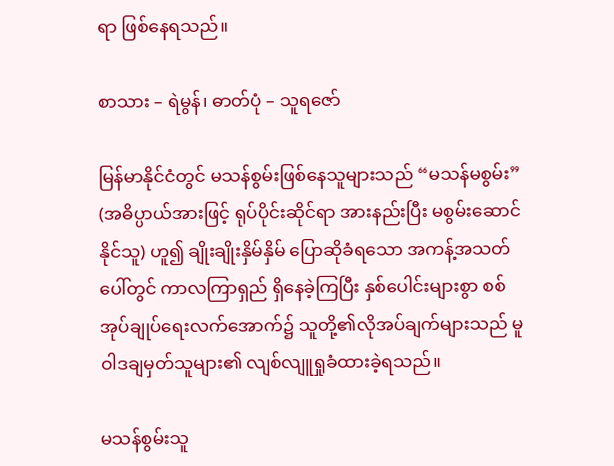ရာ ဖြစ်နေရသည်။

စာသား – ရဲမွန်၊ ဓာတ်ပုံ – သူရဇော်

မြန်မာနိုင်ငံတွင် မသန်စွမ်းဖြစ်နေသူများသည် “မသန်မစွမ်း” (အဓိပ္ပာယ်အားဖြင့် ရုပ်ပိုင်းဆိုင်ရာ အားနည်းပြီး မစွမ်းဆောင်နိုင်သူ) ဟူ၍ ချိုးချိုးနှိမ်နှိမ် ပြောဆိုခံရသော အကန့်အသတ်ပေါ်တွင် ကာလကြာရှည် ရှိနေခဲ့ကြပြီး နှစ်ပေါင်းများစွာ စစ်အုပ်ချုပ်ရေးလက်အောက်၌ သူတို့၏လိုအပ်ချက်များသည် မူဝါဒချမှတ်သူများ၏ လျစ်လျူရှုခံထားခဲ့ရသည်။

မသန်စွမ်းသူ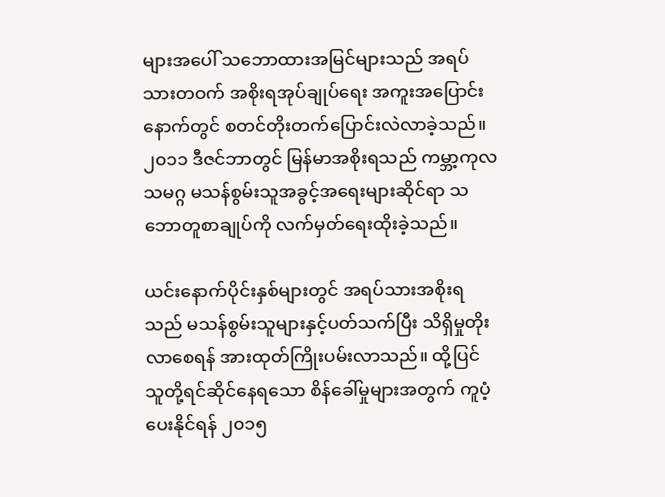များအပေါ် သဘောထားအမြင်များသည် အရပ်သားတဝက် အစိုးရအုပ်ချုပ်ရေး အကူးအပြောင်းနောက်တွင် စတင်တိုးတက်ပြောင်းလဲလာခဲ့သည်။ ၂၀၁၁ ဒီဇင်ဘာတွင် မြန်မာအစိုးရသည် ကမ္ဘာ့ကုလသမဂ္ဂ မသန်စွမ်းသူအခွင့်အရေးများဆိုင်ရာ သဘောတူစာချုပ်ကို လက်မှတ်ရေးထိုးခဲ့သည်။

ယင်းနောက်ပိုင်းနှစ်များတွင် အရပ်သားအစိုးရသည် မသန်စွမ်းသူများနှင့်ပတ်သက်ပြီး သိရှိမှုတိုးလာစေရန် အားထုတ်ကြိုးပမ်းလာသည်။ ထို့ပြင် သူတို့ရင်ဆိုင်နေရသော စိန်ခေါ်မှုများအတွက် ကူပံ့ပေးနိုင်ရန် ၂၀၁၅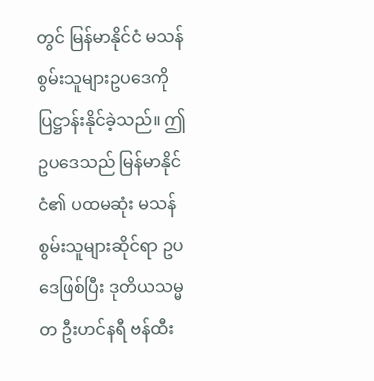တွင် မြန်မာနိုင်ငံ မသန်စွမ်းသူများဥပဒေကို ပြဋ္ဌာန်းနိုင်ခဲ့သည်။ ဤဥပဒေသည် မြန်မာနိုင်ငံ၏ ပထမဆုံး မသန်စွမ်းသူများဆိုင်ရာ ဥပဒေဖြစ်ပြီး ဒုတိယသမ္မတ ဦးဟင်နရီ ဗန်ထီး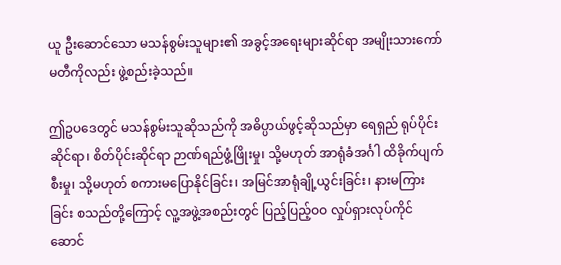ယူ ဦးဆောင်သော မသန်စွမ်းသူများ၏ အခွင့်အရေးများဆိုင်ရာ အမျိုးသားကော်မတီကိုလည်း ဖွဲ့စည်းခဲ့သည်။

ဤဥပဒေတွင် မသန်စွမ်းသူဆိုသည်ကို အဓိပ္ပာယ်ဖွင့်ဆိုသည်မှာ ရေရှည် ရုပ်ပိုင်းဆိုင်ရာ၊ စိတ်ပိုင်းဆိုင်ရာ ဉာဏ်ရည်ဖွံ့ဖြိုးမှု၊ သို့မဟုတ် အာရုံခံအင်္ဂါ ထိခိုက်ပျက်စီးမှု၊ သို့မဟုတ် စကားမပြောနိုင်ခြင်း၊ အမြင်အာရုံချို့ယွင်းခြင်း၊ နားမကြားခြင်း စသည်တို့ကြောင့် လူ့အဖွဲ့အစည်းတွင် ပြည့်ပြည့်ဝဝ လှုပ်ရှားလုပ်ကိုင် ဆောင်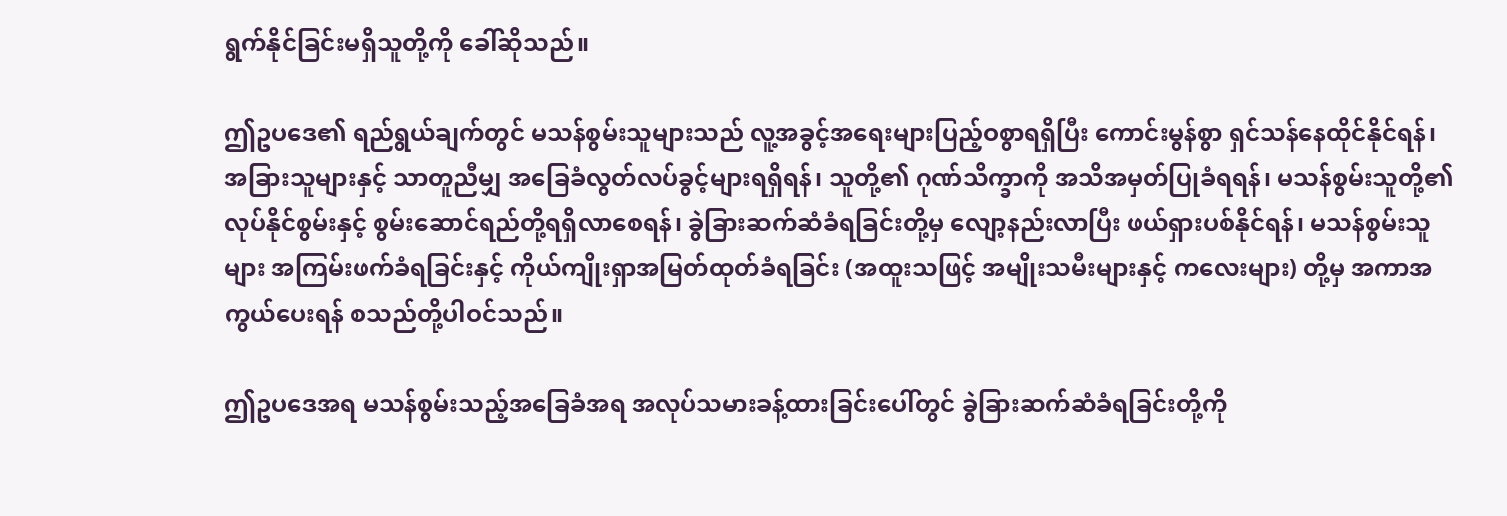ရွက်နိုင်ခြင်းမရှိသူတို့ကို ခေါ်ဆိုသည်။

ဤဥပဒေ၏ ရည်ရွယ်ချက်တွင် မသန်စွမ်းသူများသည် လူ့အခွင့်အရေးများပြည့်ဝစွာရရှိပြီး ကောင်းမွန်စွာ ရှင်သန်နေထိုင်နိုင်ရန်၊ အခြားသူများနှင့် သာတူညီမျှ အခြေခံလွတ်လပ်ခွင့်များရရှိရန်၊ သူတို့၏ ဂုဏ်သိက္ခာကို အသိအမှတ်ပြုခံရရန်၊ မသန်စွမ်းသူတို့၏ လုပ်နိုင်စွမ်းနှင့် စွမ်းဆောင်ရည်တို့ရရှိလာစေရန်၊ ခွဲခြားဆက်ဆံခံရခြင်းတို့မှ လျော့နည်းလာပြီး ဖယ်ရှားပစ်နိုင်ရန်၊ မသန်စွမ်းသူများ အကြမ်းဖက်ခံရခြင်းနှင့် ကိုယ်ကျိုးရှာအမြတ်ထုတ်ခံရခြင်း (အထူးသဖြင့် အမျိုးသမီးများနှင့် ကလေးများ) တို့မှ အကာအကွယ်ပေးရန် စသည်တို့ပါဝင်သည်။

ဤဥပဒေအရ မသန်စွမ်းသည့်အခြေခံအရ အလုပ်သမားခန့်ထားခြင်းပေါ်တွင် ခွဲခြားဆက်ဆံခံရခြင်းတို့ကို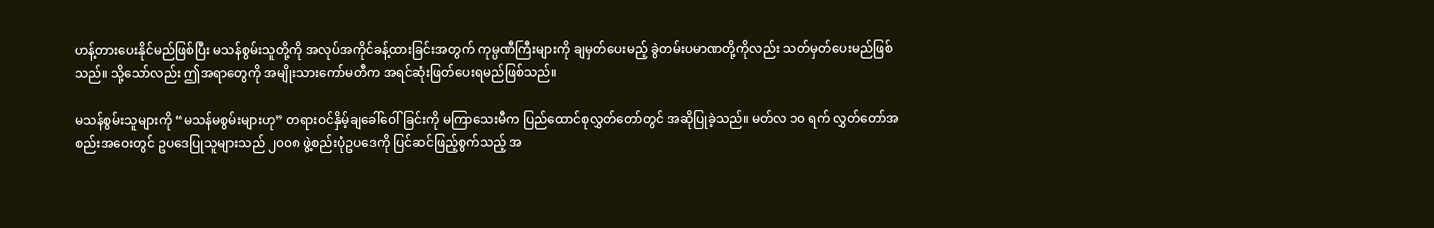ဟန့်တားပေးနိုင်မည်ဖြစ်ပြီး မသန်စွမ်းသူတို့ကို အလုပ်အကိုင်ခန့်ထားခြင်းအတွက် ကုမ္ပဏီကြီးများကို ချမှတ်ပေးမည့် ခွဲတမ်းပမာဏတို့ကိုလည်း သတ်မှတ်ပေးမည်ဖြစ်သည်။ သို့သော်လည်း ဤအရာတွေကို အမျိုးသားကော်မတီက အရင်ဆုံးဖြတ်ပေးရမည်ဖြစ်သည်။

မသန်စွမ်းသူများကို “မသန်မစွမ်းများဟု” တရားဝင်နှိမ့်ချခေါ်ဝေါ်ခြင်းကို မကြာသေးမီက ပြည်ထောင်စုလွှတ်တော်တွင် အဆိုပြုခဲ့သည်။ မတ်လ ၁၀ ရက် လွှတ်တော်အစည်းအဝေးတွင် ဥပဒေပြုသူများသည် ၂၀၀၈ ဖွဲ့စည်းပုံဥပဒေကို ပြင်ဆင်ဖြည့်စွက်သည့် အ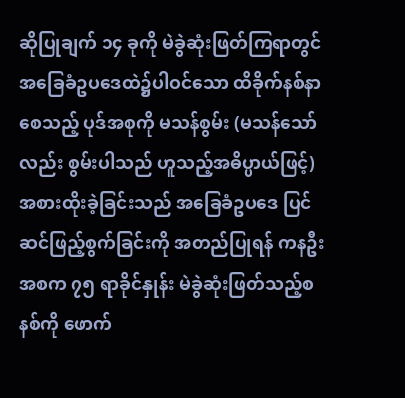ဆိုပြုချက် ၁၄ ခုကို မဲခွဲဆုံးဖြတ်ကြရာတွင် အခြေခံဥပဒေထဲ၌ပါဝင်သော ထိခိုက်နစ်နာစေသည့် ပုဒ်အစုကို မသန်စွမ်း (မသန်သော်လည်း စွမ်းပါသည် ဟူသည့်အဓိပ္ပာယ်ဖြင့်) အစားထိုးခဲ့ခြင်းသည် အခြေခံဥပဒေ ပြင်ဆင်ဖြည့်စွက်ခြင်းကို အတည်ပြုရန် ကနဦးအစက ၇၅ ရာခိုင်နှုန်း မဲခွဲဆုံးဖြတ်သည့်စနစ်ကို ဖောက်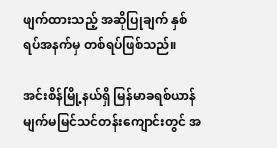ဖျက်ထားသည့် အဆိုပြုချက် နှစ်ရပ်အနက်မှ တစ်ရပ်ဖြစ်သည်။

အင်းစိန်မြို့နယ်ရှိ မြန်မာခရစ်ယာန်မျက်မမြင်သင်တန်းကျောင်းတွင် အ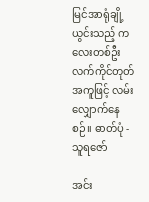မြင်အာရုံချို့ယွင်းသည့် ကလေးတစ်ဦး လက်ကိုင်တုတ်အကူဖြင့် လမ်းလျှောက်နေစဉ်။ ဓာတ်ပုံ - သူရဇော်

အင်း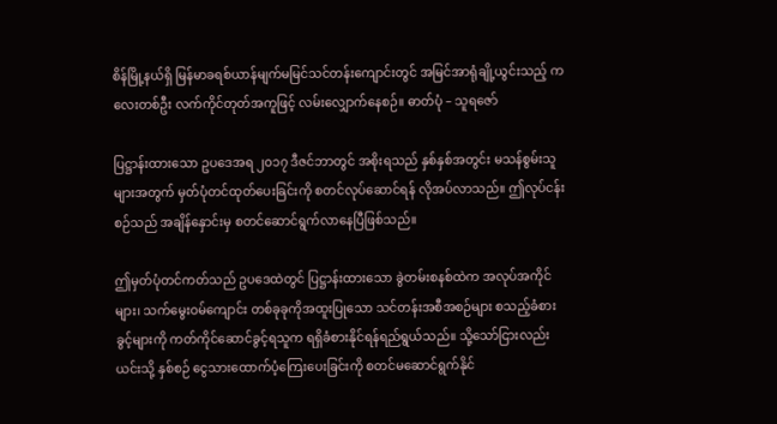စိန်မြို့နယ်ရှိ မြန်မာခရစ်ယာန်မျက်မမြင်သင်တန်းကျောင်းတွင် အမြင်အာရုံချို့ယွင်းသည့် ကလေးတစ်ဦး လက်ကိုင်တုတ်အကူဖြင့် လမ်းလျှောက်နေစဉ်။ ဓာတ်ပုံ – သူရဇော်

ပြဋ္ဌာန်းထားသော ဥပဒေအရ ၂၀၁၇ ဒီဇင်ဘာတွင် အစိုးရသည် နှစ်နှစ်အတွင်း မသန်စွမ်းသူများအတွက် မှတ်ပုံတင်ထုတ်ပေးခြင်းကို စတင်လုပ်ဆောင်ရန် လိုအပ်လာသည်။ ဤလုပ်ငန်းစဉ်သည် အချိန်နှောင်းမှ စတင်ဆောင်ရွက်လာနေပြီဖြစ်သည်။

ဤမှတ်ပုံတင်ကတ်သည် ဥပဒေထဲတွင် ပြဋ္ဌာန်းထားသော ခွဲတမ်းစနစ်ထဲက အလုပ်အကိုင်များ၊ သက်မွေးဝမ်ကျောင်း တစ်ခုခုကိုအထူးပြုသော သင်တန်းအစီအစဉ်များ စသည့်ခံစားခွင့်များကို ကတ်ကိုင်ဆောင်ခွင့်ရသူက ရရှိခံစားနိုင်ရန်ရည်ရွယ်သည်။ သို့သော်ငြားလည်း ယင်းသို့ နှစ်စဉ် ငွေသားထောက်ပံ့ကြေးပေးခြင်းကို စတင်မဆောင်ရွက်နိုင်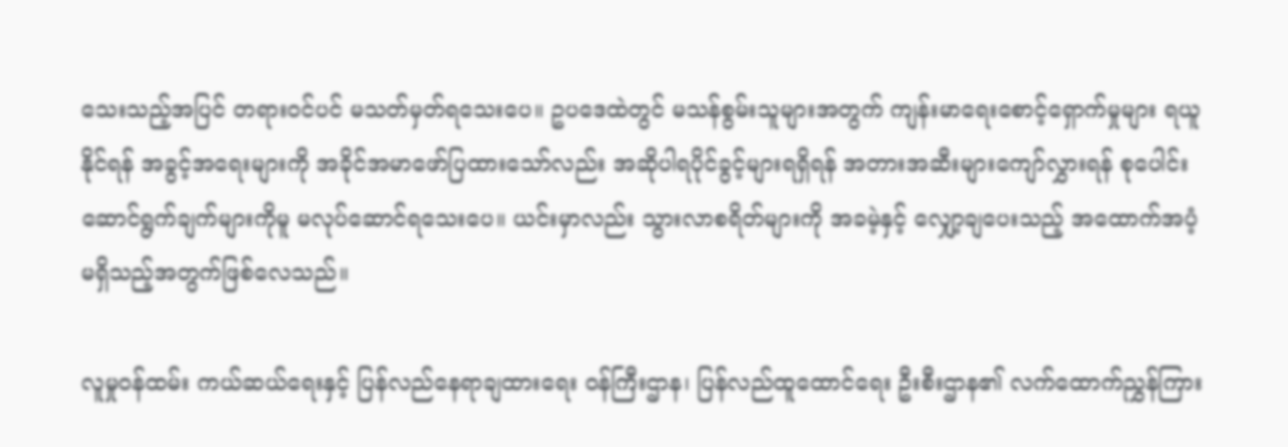သေးသည့်အပြင် တရားဝင်ပင် မသတ်မှတ်ရသေးပေ။ ဥပဒေထဲတွင် မသန်စွမ်းသူများအတွက် ကျန်းမာရေးစောင့်ရှောက်မှုများ ရယူနိုင်ရန် အခွင့်အရေးများကို အခိုင်အမာဖော်ပြထားသော်လည်း အဆိုပါရပိုင်ခွင့်များရရှိရန် အတားအဆီးများကျော်လွှားရန် စုပေါင်းဆောင်ရွက်ချက်များကိုမူ မလုပ်ဆောင်ရသေးပေ။ ယင်းမှာလည်း သွားလာစရိတ်များကို အခမဲ့နှင့် လျှော့ချပေးသည့် အထောက်အပံ့ မရှိသည့်အတွက်ဖြစ်လေသည်။

လူမှုဝန်ထမ်း ကယ်ဆယ်ရေးနှင့် ပြန်လည်နေရာချထားရေး ဝန်ကြီးဌာန၊ ပြန်လည်ထူထောင်ရေး ဦးစီးဌာန၏ လက်ထောက်ညွှန်ကြား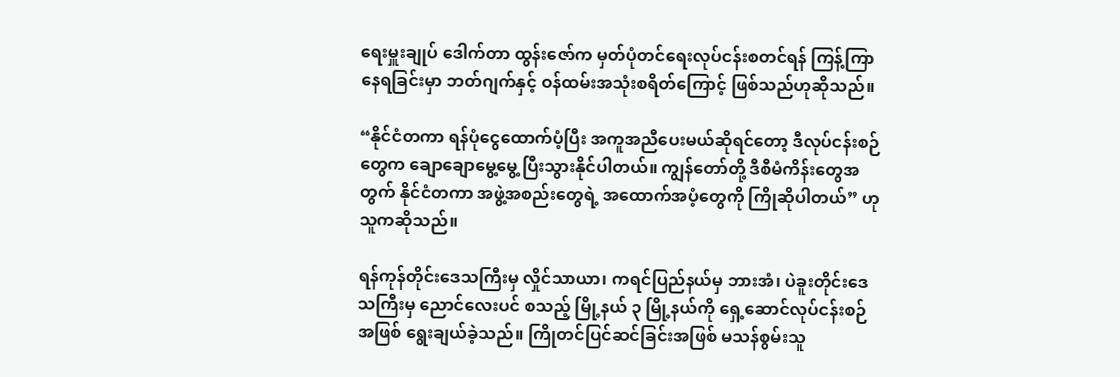ရေးမှူးချုပ် ဒေါက်တာ ထွန်းဇော်က မှတ်ပုံတင်ရေးလုပ်ငန်းစတင်ရန် ကြန့်ကြာနေရခြင်းမှာ ဘတ်ဂျက်နှင့် ဝန်ထမ်းအသုံးစရိတ်ကြောင့် ဖြစ်သည်ဟုဆိုသည်။

“နိုင်ငံတကာ ရန်ပုံငွေထောက်ပံ့ပြီး အကူအညီပေးမယ်ဆိုရင်တော့ ဒီလုပ်ငန်းစဉ်တွေက ချောချောမွေ့မွေ့ ပြီးသွားနိုင်ပါတယ်။ ကျွန်တော်တို့ ဒီစီမံကိန်းတွေအတွက် နိုင်ငံတကာ အဖွဲ့အစည်းတွေရဲ့ အထောက်အပံ့တွေကို ကြိုဆိုပါတယ်” ဟုသူကဆိုသည်။

ရန်ကုန်တိုင်းဒေသကြီးမှ လှိုင်သာယာ၊ ကရင်ပြည်နယ်မှ ဘားအံ၊ ပဲခူးတိုင်းဒေသကြီးမှ ညောင်လေးပင် စသည့် မြို့နယ် ၃ မြို့နယ်ကို ရှေ့ဆောင်လုပ်ငန်းစဉ်အဖြစ် ရွေးချယ်ခဲ့သည်။ ကြိုတင်ပြင်ဆင်ခြင်းအဖြစ် မသန်စွမ်းသူ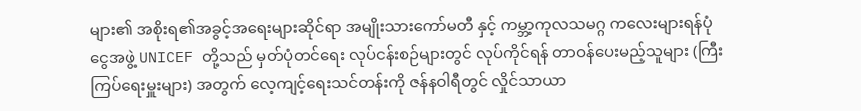များ၏ အစိုးရ၏အခွင့်အရေးများဆိုင်ရာ အမျိုးသားကော်မတီ နှင့် ကမ္ဘာ့ကုလသမဂ္ဂ ကလေးများရန်ပုံငွေအဖွဲ့ UNICEF တို့သည် မှတ်ပုံတင်ရေး လုပ်ငန်းစဉ်များတွင် လုပ်ကိုင်ရန် တာဝန်ပေးမည့်သူများ (ကြီးကြပ်ရေးမှူးများ) အတွက် လေ့ကျင့်ရေးသင်တန်းကို ဇန်နဝါရီတွင် လှိုင်သာယာ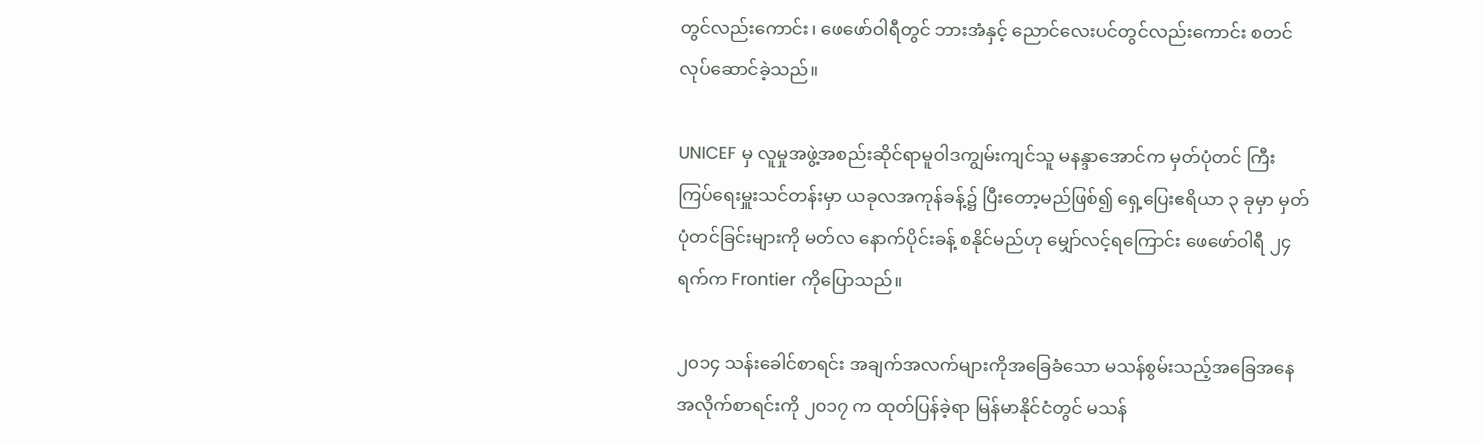တွင်လည်းကောင်း၊ ဖေဖော်ဝါရီတွင် ဘားအံနှင့် ညောင်လေးပင်တွင်လည်းကောင်း စတင်လုပ်ဆောင်ခဲ့သည်။

UNICEF မှ လူမှုအဖွဲ့အစည်းဆိုင်ရာမူဝါဒကျွမ်းကျင်သူ မနန္ဒာအောင်က မှတ်ပုံတင် ကြီးကြပ်ရေးမှူးသင်တန်းမှာ ယခုလအကုန်ခန့်၌ ပြီးတော့မည်ဖြစ်၍ ရှေ့ပြေးဧရိယာ ၃ ခုမှာ မှတ်ပုံတင်ခြင်းများကို မတ်လ နောက်ပိုင်းခန့် စနိုင်မည်ဟု မျှော်လင့်ရကြောင်း ဖေဖော်ဝါရီ ၂၄ ရက်က Frontier ကိုပြောသည်။

၂၀၁၄ သန်းခေါင်စာရင်း အချက်အလက်များကိုအခြေခံသော မသန်စွမ်းသည့်အခြေအနေအလိုက်စာရင်းကို ၂၀၁၇ က ထုတ်ပြန်ခဲ့ရာ မြန်မာနိုင်ငံတွင် မသန်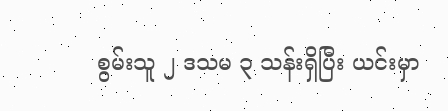စွမ်းသူ ၂ ဒသမ ၃ သန်းရှိပြီး ယင်းမှာ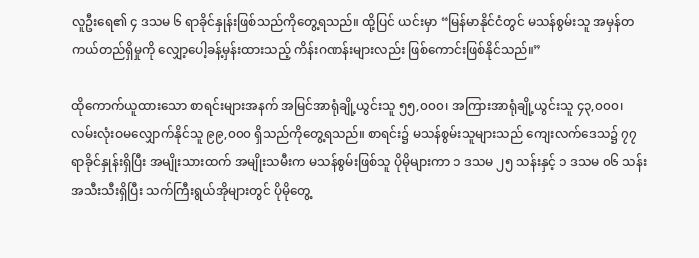လူဦးရေ၏ ၄ ဒသမ ၆ ရာခိုင်နှုန်းဖြစ်သည်ကိုတွေ့ရသည်။ ထို့ပြင် ယင်းမှာ “မြန်မာနိုင်ငံတွင် မသန်စွမ်းသူ အမှန်တကယ်တည်ရှိမှုကို လျှော့ပေါ့ခန့်မှန်းထားသည့် ကိန်းဂဏန်းများလည်း ဖြစ်ကောင်းဖြစ်နိုင်သည်။”

ထိုကောက်ယူထားသော စာရင်းများအနက် အမြင်အာရုံချို့ယွင်းသူ ၅၅,၀၀၀၊ အကြားအာရုံချို့ယွင်းသူ ၄၃,၀၀၀၊ လမ်းလုံးဝမလျှောက်နိုင်သူ ၉၉,၀၀၀ ရှိသည်ကိုတွေ့ရသည်။ စာရင်း၌ မသန်စွမ်းသူများသည် ကျေးလက်ဒေသ၌ ၇၇ ရာခိုင်နှုန်းရှိပြီး အမျိုးသားထက် အမျိုးသမီးက မသန်စွမ်းဖြစ်သူ ပိုမိုများကာ ၁ ဒသမ ၂၅ သန်းနှင့် ၁ ဒသမ ၀၆ သန်းအသီးသီးရှိပြီး သက်ကြီးရွယ်အိုများတွင် ပိုမိုတွေ့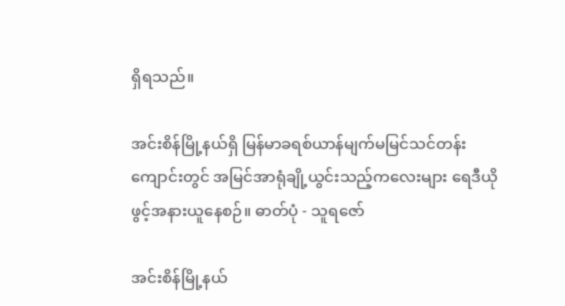ရှိရသည်။

အင်းစိန်မြို့နယ်ရှိ မြန်မာခရစ်ယာန်မျက်မမြင်သင်တန်းကျောင်းတွင် အမြင်အာရုံချို့ယွင်းသည့်ကလေးများ ရေဒီယိုဖွင့်အနားယူနေစဉ်။ ဓာတ်ပုံ - သူရဇော်

အင်းစိန်မြို့နယ်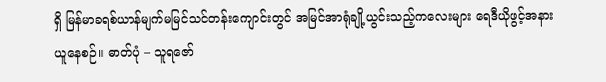ရှိ မြန်မာခရစ်ယာန်မျက်မမြင်သင်တန်းကျောင်းတွင် အမြင်အာရုံချို့ယွင်းသည့်ကလေးများ ရေဒီယိုဖွင့်အနားယူနေစဉ်။ ဓာတ်ပုံ – သူရဇော်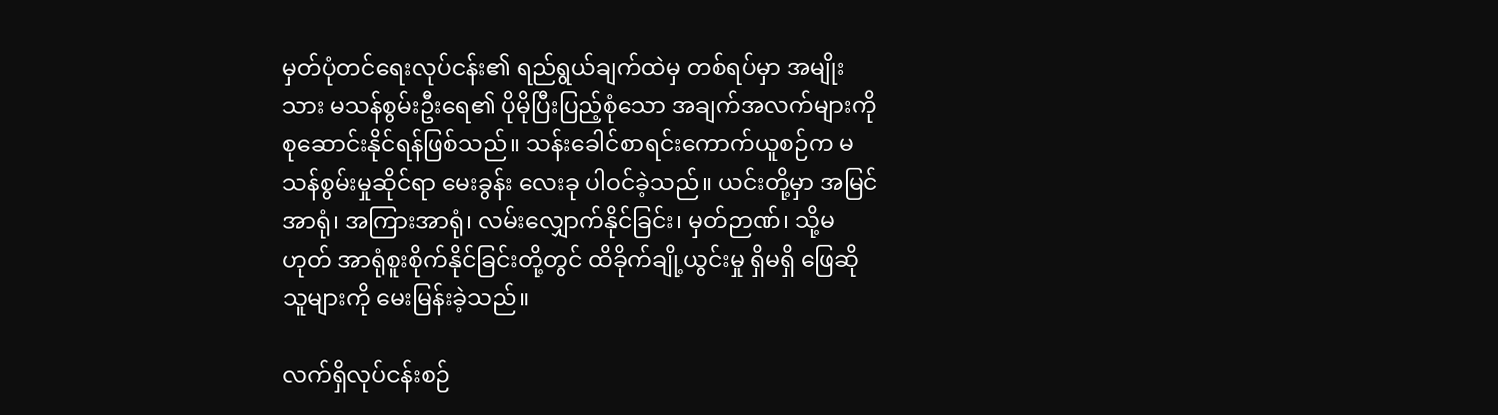မှတ်ပုံတင်ရေးလုပ်ငန်း၏ ရည်ရွယ်ချက်ထဲမှ တစ်ရပ်မှာ အမျိုးသား မသန်စွမ်းဦးရေ၏ ပိုမိုပြီးပြည့်စုံသော အချက်အလက်များကို စုဆောင်းနိုင်ရန်ဖြစ်သည်။ သန်းခေါင်စာရင်းကောက်ယူစဉ်က မသန်စွမ်းမှုဆိုင်ရာ မေးခွန်း လေးခု ပါဝင်ခဲ့သည်။ ယင်းတို့မှာ အမြင်အာရုံ၊ အကြားအာရုံ၊ လမ်းလျှောက်နိုင်ခြင်း၊ မှတ်ဉာဏ်၊ သို့မဟုတ် အာရုံစူးစိုက်နိုင်ခြင်းတို့တွင် ထိခိုက်ချို့ယွင်းမှု ရှိမရှိ ဖြေဆိုသူများကို မေးမြန်းခဲ့သည်။

လက်ရှိလုပ်ငန်းစဉ်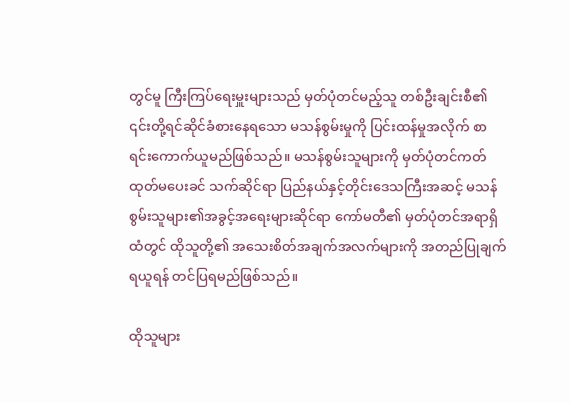တွင်မူ ကြီးကြပ်ရေးမှူးများသည် မှတ်ပုံတင်မည့်သူ တစ်ဦးချင်းစီ၏ ၎င်းတို့ရင်ဆိုင်ခံစားနေရသော မသန်စွမ်းမှုကို ပြင်းထန်မှုအလိုက် စာရင်းကောက်ယူမည်ဖြစ်သည်။ မသန်စွမ်းသူများကို မှတ်ပုံတင်ကတ်ထုတ်မပေးခင် သက်ဆိုင်ရာ ပြည်နယ်နှင့်တိုင်းဒေသကြီးအဆင့် မသန်စွမ်းသူများ၏အခွင့်အရေးများဆိုင်ရာ ကော်မတီ၏ မှတ်ပုံတင်အရာရှိထံတွင် ထိုသူတို့၏ အသေးစိတ်အချက်အလက်များကို အတည်ပြုချက်ရယူရန် တင်ပြရမည်ဖြစ်သည်။

ထိုသူများ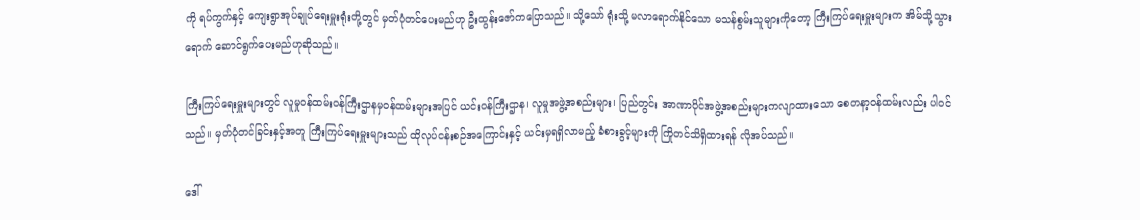ကို ရပ်ကွက်နှင့် ကျေးရွာအုပ်ချုပ်ရေးမှူးရုံးတို့တွင် မှတ်ပုံတင်ပေးမည်ဟု ဦးထွန်းဇော်ကပြောသည်။ သို့သော် ရုံးသို့ မလာရောက်နိုင်သော မသန်စွမ်းသူများကိုတော့ ကြီးကြပ်ရေးမှူးများက အိမ်သို့သွားရောက် ဆောင်ရွက်ပေးမည်ဟုဆိုသည်။

ကြီးကြပ်ရေးမှူးများတွင် လူမှုဝန်ထမ်းဝန်ကြီးဌာနမှဝန်ထမ်းများအပြင် ယင်းဝန်ကြီးဌာန၊ လူမှုအဖွဲ့အစည်းများ၊ ပြည်တွင်း အာဏာပိုင်အဖွဲ့အစည်းများကလျာထားသော စေတနာ့ဝန်ထမ်းလည်း ပါဝင်သည်။ မှတ်ပုံတင်ခြင်းနှင့်အတူ ကြီးကြပ်ရေးမှူးများသည် ထိုလုပ်ငန်းစဉ်အကြောင်းနှင့် ယင်းမှရရှိလာမည့် ခံစားခွင့်များကို ကြိုတင်သိရှိထားရန် လိုအပ်သည်။

ဒေါ်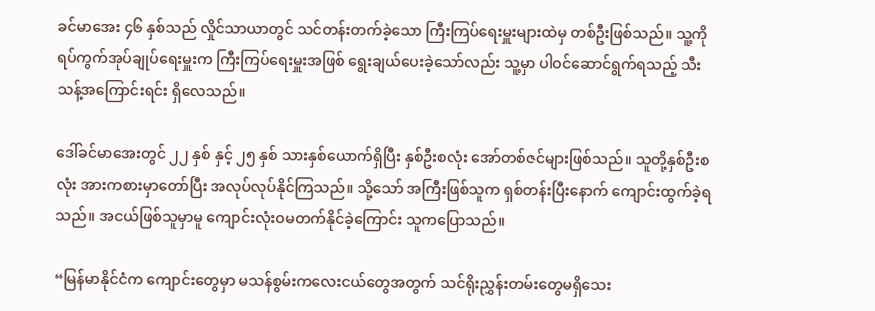ခင်မာအေး ၄၆ နှစ်သည် လှိုင်သာယာတွင် သင်တန်းတက်ခဲ့သော ကြီးကြပ်ရေးမှူးများထဲမှ တစ်ဦးဖြစ်သည်။ သူ့ကို ရပ်ကွက်အုပ်ချုပ်ရေးမှူးက ကြီးကြပ်ရေးမှူးအဖြစ် ရွေးချယ်ပေးခဲ့သော်လည်း သူ့မှာ ပါဝင်ဆောင်ရွက်ရသည့် သီးသန့်အကြောင်းရင်း ရှိလေသည်။

ဒေါ်ခင်မာအေးတွင် ၂၂ နှစ် နှင့် ၂၅ နှစ် သားနှစ်ယောက်ရှိပြီး နှစ်ဦးစလုံး အော်တစ်ဇင်များဖြစ်သည်။ သူတို့နှစ်ဦးစလုံး အားကစားမှာတော်ပြီး အလုပ်လုပ်နိုင်ကြသည်။ သို့သော် အကြီးဖြစ်သူက ရှစ်တန်းပြီးနောက် ကျောင်းထွက်ခဲ့ရသည်။ အငယ်ဖြစ်သူမှာမူ ကျောင်းလုံးဝမတက်နိုင်ခဲ့ကြောင်း သူကပြောသည်။

“မြန်မာနိုင်ငံက ကျောင်းတွေမှာ မသန်စွမ်းကလေးငယ်တွေအတွက် သင်ရိုးညွှန်းတမ်းတွေမရှိသေး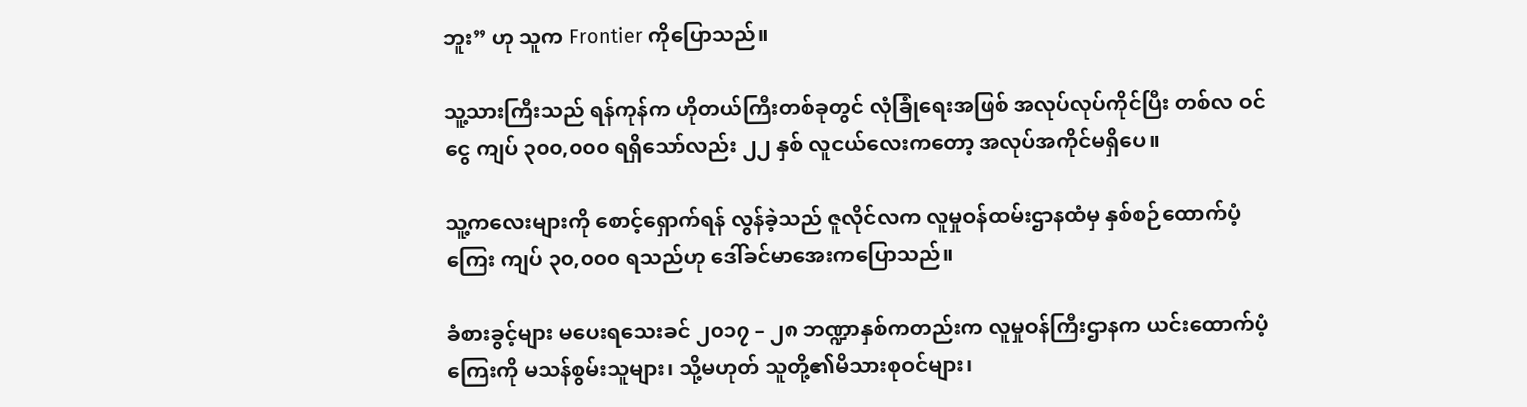ဘူး” ဟု သူက Frontier ကိုပြောသည်။

သူ့သားကြီးသည် ရန်ကုန်က ဟိုတယ်ကြီးတစ်ခုတွင် လုံခြုံရေးအဖြစ် အလုပ်လုပ်ကိုင်ပြီး တစ်လ ဝင်ငွေ ကျပ် ၃၀၀,၀၀၀ ရရှိသော်လည်း ၂၂ နှစ် လူငယ်လေးကတော့ အလုပ်အကိုင်မရှိပေ။

သူ့ကလေးများကို စောင့်ရှောက်ရန် လွန်ခဲ့သည် ဇူလိုင်လက လူမှုဝန်ထမ်းဌာနထံမှ နှစ်စဉ်ထောက်ပံ့ကြေး ကျပ် ၃၀,၀၀၀ ရသည်ဟု ဒေါ်ခင်မာအေးကပြောသည်။

ခံစားခွင့်များ မပေးရသေးခင် ၂၀၁၇ – ၂၈ ဘဏ္ဍာနှစ်ကတည်းက လူမှုဝန်ကြီးဌာနက ယင်းထောက်ပံ့ကြေးကို မသန်စွမ်းသူများ၊ သို့မဟုတ် သူတို့၏မိသားစုဝင်များ၊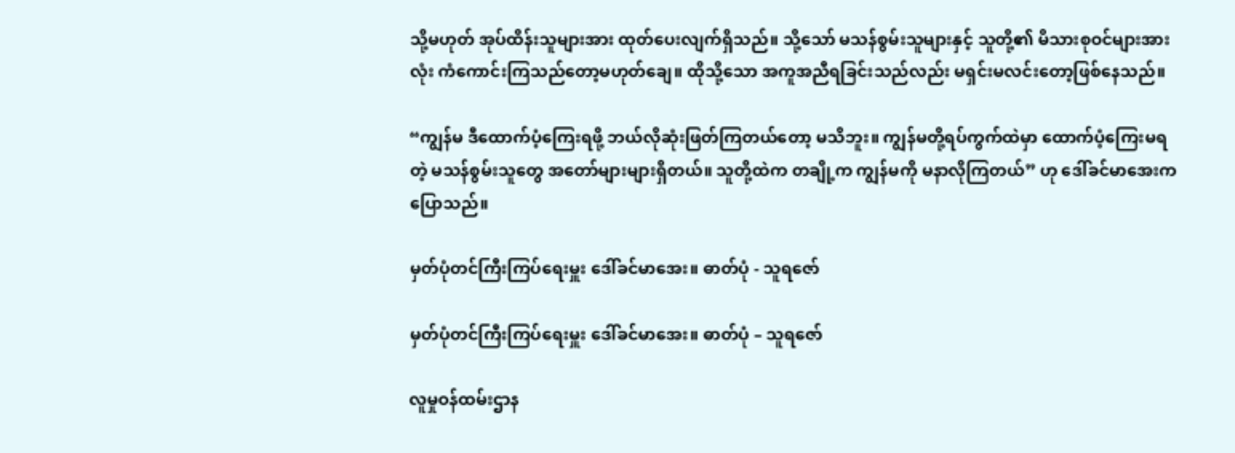သို့မဟုတ် အုပ်ထိန်းသူများအား ထုတ်ပေးလျက်ရှိသည်။ သို့သော် မသန်စွမ်းသူများနှင့် သူတို့၏ မိသားစုဝင်များအားလုံး ကံကောင်းကြသည်တော့မဟုတ်ချေ။ ထိုသို့သော အကူအညီရခြင်းသည်လည်း မရှင်းမလင်းတော့ဖြစ်နေသည်။

“ကျွန်မ ဒီထောက်ပံ့ကြေးရဖို့ ဘယ်လိုဆုံးဖြတ်ကြတယ်တော့ မသိဘူး။ ကျွန်မတို့ရပ်ကွက်ထဲမှာ ထောက်ပံ့ကြေးမရတဲ့ မသန်စွမ်းသူတွေ အတော်များများရှိတယ်။ သူတို့ထဲက တချို့က ကျွန်မကို မနာလိုကြတယ်” ဟု ဒေါ်ခင်မာအေးကပြောသည်။

မှတ်ပုံတင်ကြီးကြပ်ရေးမှူး ဒေါ်ခင်မာအေး။ ဓာတ်ပုံ - သူရဇော်

မှတ်ပုံတင်ကြီးကြပ်ရေးမှူး ဒေါ်ခင်မာအေး။ ဓာတ်ပုံ – သူရဇော်

လူမှုဝန်ထမ်းဌာန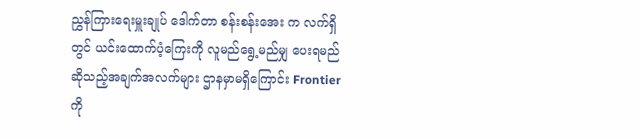ညွှန်ကြားရေးမှူးချုပ် ဒေါက်တာ စန်းစန်းအေး က လက်ရှိတွင် ယင်းထောက်ပံ့ကြေးကို လူမည်ရွေ့မည်မျှ ပေးရမည်ဆိုသည့်အချက်အလက်များ ဌာနမှာမရှိကြောင်း Frontier ကို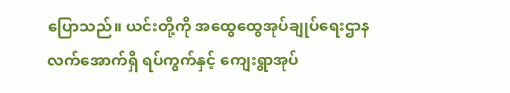ပြောသည်။ ယင်းတို့ကို အထွေထွေအုပ်ချုပ်ရေးဌာနလက်အောက်ရှိ ရပ်ကွက်နှင့် ကျေးရွာအုပ်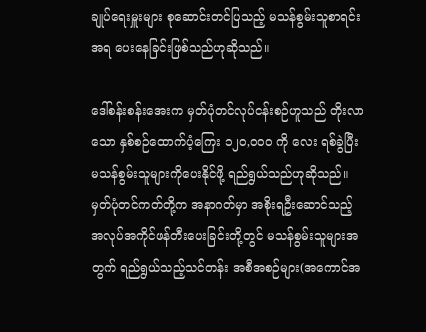ချုပ်ရေးမှူးများ စုဆောင်းတင်ပြသည့် မသန်စွမ်းသူစာရင်းအရ ပေးနေခြင်းဖြစ်သည်ဟုဆိုသည်။

ဒေါ်စန်းစန်းအေးက မှတ်ပုံတင်လုပ်ငန်းစဉ်ဟူသည် တိုးလာသော နှစ်စဉ်ထောက်ပံ့ကြေး ၁၂၀,၀၀၀ ကို လေး ရစ်ခွဲပြီး မသန်စွမ်းသူများကိုပေးနိုင်ဖို့ ရည်ရွယ်သည်ဟုဆိုသည်။ မှတ်ပုံတင်ကတ်တို့က အနာဂတ်မှာ အစိုးရဦးဆောင်သည့် အလုပ်အကိုင်ဖန်တီးပေးခြင်းတို့တွင် မသန်စွမ်းသူများအတွက် ရည်ရွယ်သည့်သင်တန်း အစီအစဉ်များ(အကောင်အ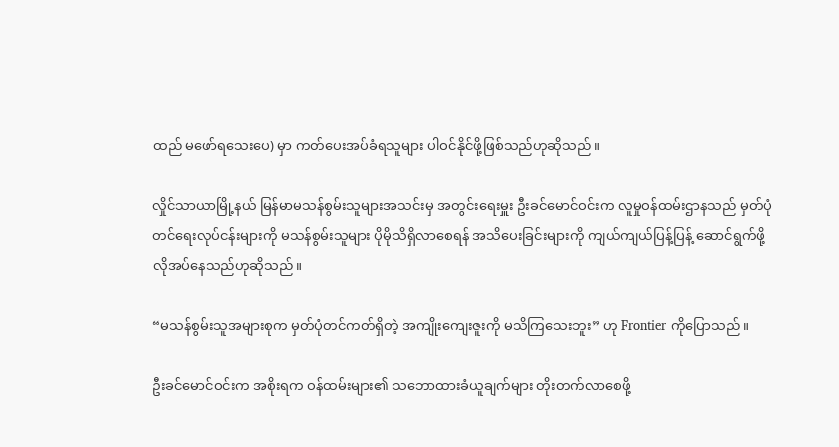ထည် မဖော်ရသေးပေ) မှာ ကတ်ပေးအပ်ခံရသူများ ပါဝင်နိုင်ဖို့ဖြစ်သည်ဟုဆိုသည်။

လှိုင်သာယာမြို့နယ် မြန်မာမသန်စွမ်းသူများအသင်းမှ အတွင်းရေးမှူး ဦးခင်မောင်ဝင်းက လူမှုဝန်ထမ်းဌာနသည် မှတ်ပုံတင်ရေးလုပ်ငန်းများကို မသန်စွမ်းသူများ ပိုမိုသိရှိလာစေရန် အသိပေးခြင်းများကို ကျယ်ကျယ်ပြန့်ပြန့် ဆောင်ရွက်ဖို့လိုအပ်နေသည်ဟုဆိုသည်။

“မသန်စွမ်းသူအများစုက မှတ်ပုံတင်ကတ်ရှိတဲ့ အကျိုးကျေးဇူးကို မသိကြသေးဘူး” ဟု Frontier ကိုပြောသည်။

ဦးခင်မောင်ဝင်းက အစိုးရက ဝန်ထမ်းများ၏ သဘောထားခံယူချက်များ တိုးတက်လာစေဖို့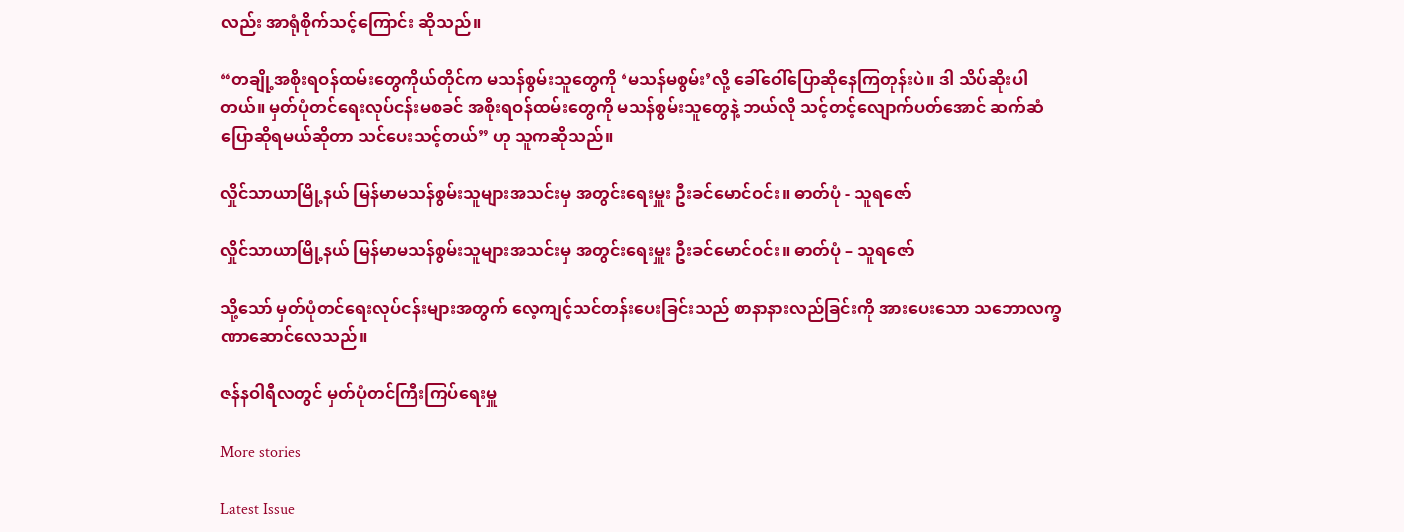လည်း အာရုံစိုက်သင့်ကြောင်း ဆိုသည်။

“တချို့အစိုးရဝန်ထမ်းတွေကိုယ်တိုင်က မသန်စွမ်းသူတွေကို ‘မသန်မစွမ်း’လို့ ခေါ်ဝေါ်ပြောဆိုနေကြတုန်းပဲ။ ဒါ သိပ်ဆိုးပါတယ်။ မှတ်ပုံတင်ရေးလုပ်ငန်းမစခင် အစိုးရဝန်ထမ်းတွေကို မသန်စွမ်းသူတွေနဲ့ ဘယ်လို သင့်တင့်လျောက်ပတ်အောင် ဆက်ဆံပြောဆိုရမယ်ဆိုတာ သင်ပေးသင့်တယ်” ဟု သူကဆိုသည်။

လှိုင်သာယာမြို့နယ် မြန်မာမသန်စွမ်းသူများအသင်းမှ အတွင်းရေးမှူး ဦးခင်မောင်ဝင်း။ ဓာတ်ပုံ - သူရဇော်

လှိုင်သာယာမြို့နယ် မြန်မာမသန်စွမ်းသူများအသင်းမှ အတွင်းရေးမှူး ဦးခင်မောင်ဝင်း။ ဓာတ်ပုံ – သူရဇော်

သို့သော် မှတ်ပုံတင်ရေးလုပ်ငန်းများအတွက် လေ့ကျင့်သင်တန်းပေးခြင်းသည် စာနာနားလည်ခြင်းကို အားပေးသော သဘောလက္ခဏာဆောင်လေသည်။

ဇန်နဝါရီလတွင် မှတ်ပုံတင်ကြီးကြပ်ရေးမှူ

More stories

Latest Issue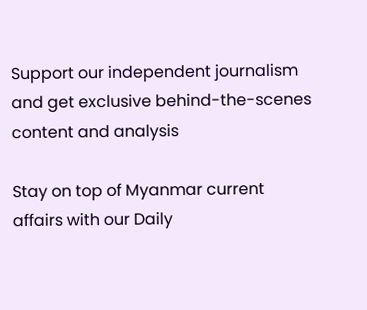Support our independent journalism and get exclusive behind-the-scenes content and analysis

Stay on top of Myanmar current affairs with our Daily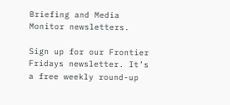Briefing and Media Monitor newsletters.

Sign up for our Frontier Fridays newsletter. It’s a free weekly round-up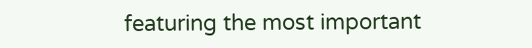featuring the most important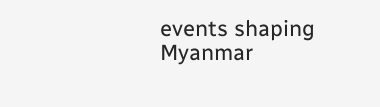events shaping Myanmar